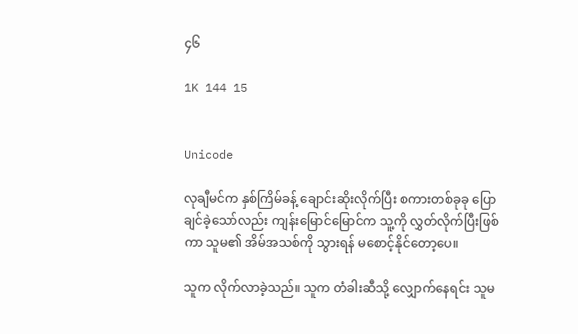၄၆

1K 144 15


Unicode

လုချီမင်က နှစ်ကြိမ်ခန့် ချောင်းဆိုးလိုက်ပြီး စကားတစ်ခုခု ပြောချင်ခဲ့သော်လည်း ကျန်းမြောင်မြောင်က သူ့ကို လွှတ်လိုက်ပြီးဖြစ်ကာ သူမ၏ အိမ်အသစ်ကို သွားရန် မစောင့်နိုင်တော့ပေ။

သူက လိုက်လာခဲ့သည်။ သူက တံခါးဆီသို့ လျှောက်နေရင်း သူမ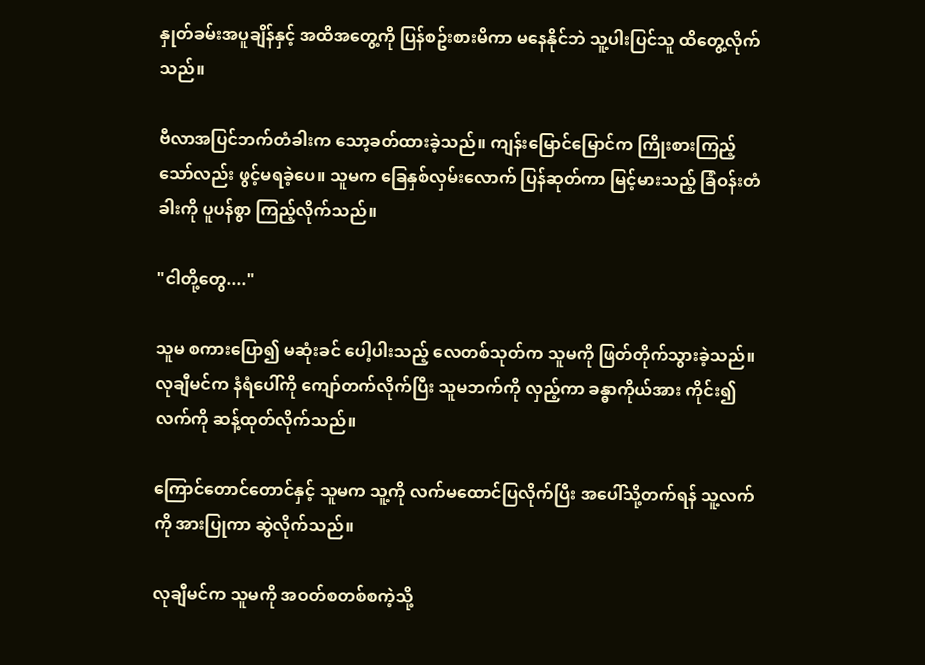နှုတ်ခမ်းအပူချိန်နှင့် အထိအတွေ့ကို ပြန်စဥ်းစားမိကာ မနေနိုင်ဘဲ သူ့ပါးပြင်သူ ထိတွေ့လိုက်သည်။

ဗီလာအပြင်ဘက်တံခါးက သော့ခတ်ထားခဲ့သည်။ ကျန်းမြောင်မြောင်က ကြိုးစားကြည့်သော်လည်း ဖွင့်မရခဲ့ပေ။ သူမက ခြေနှစ်လှမ်းလောက် ပြန်ဆုတ်ကာ မြင့်မားသည့် ခြံဝန်းတံခါးကို ပူပန်စွာ ကြည့်လိုက်သည်။

"ငါတို့တွေ...."

သူမ စကားပြော၍ မဆုံးခင် ပေါ့ပါးသည့် လေတစ်သုတ်က သူမကို ဖြတ်တိုက်သွားခဲ့သည်။ လုချီမင်က နံရံပေါ်ကို ကျော်တက်လိုက်ပြီး သူမဘက်ကို လှည့်ကာ ခန္ဓာကိုယ်အား ကိုင်း၍ လက်ကို ဆန့်ထုတ်လိုက်သည်။

ကြောင်တောင်တောင်နှင့် သူမက သူ့ကို လက်မထောင်ပြလိုက်ပြီး အပေါ်သို့တက်ရန် သူ့လက်ကို အားပြုကာ ဆွဲလိုက်သည်။

လုချီမင်က သူမကို အဝတ်စတစ်စကဲ့သို့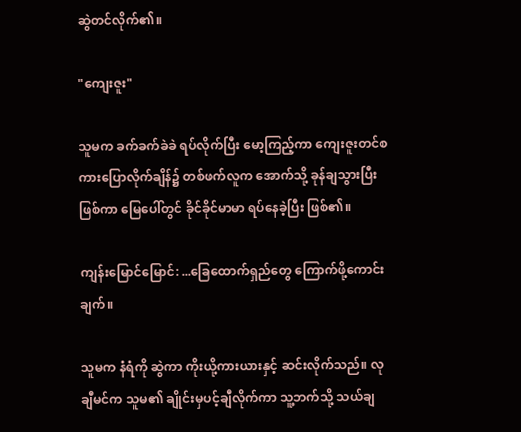ဆွဲတင်လိုက်၏။

"ကျေးဇူး"

သူမက ခက်ခက်ခဲခဲ ရပ်လိုက်ပြီး မော့ကြည့်ကာ ကျေးဇူးတင်စကားပြောလိုက်ချိန်၌ တစ်ဖက်လူက အောက်သို့ ခုန်ချသွားပြီးဖြစ်ကာ မြေပေါ်တွင် ခိုင်ခိုင်မာမာ ရပ်နေခဲ့ပြီး ဖြစ်၏။

ကျန်းမြောင်မြောင်: ...ခြေထောက်ရှည်တွေ ကြောက်ဖို့ကောင်းချက်။

သူမက နံရံကို ဆွဲကာ ကိုးယို့ကားယားနှင့် ဆင်းလိုက်သည်။ လုချီမင်က သူမ၏ ချိုင်းမှပင့်ချီလိုက်ကာ သူ့ဘက်သို့ သယ်ချ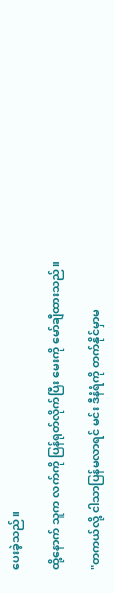ပေးခဲ့သည်။

ထို့နောက် သူက လက်ကို ပြန်ရုတ်လိုက်ပြီး မေးကို မော်ချီထားသည်။

"တကယ်လို့ ငါသာပြန်မလာရင် မင်း ဒီနံရံကို တက်နိုင်မှာမ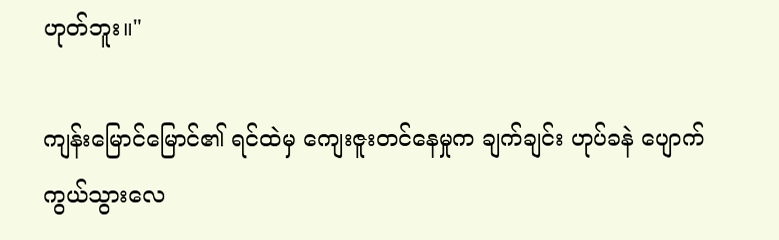ဟုတ်ဘူး။"

ကျန်းမြောင်မြောင်၏ ရင်ထဲမှ ကျေးဇူးတင်နေမှုက ချက်ချင်း ဟုပ်ခနဲ ပျောက်ကွယ်သွားလေ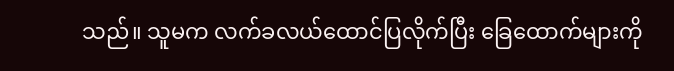သည်။ သူမက လက်ခလယ်ထောင်ပြလိုက်ပြီး ခြေထောက်များကို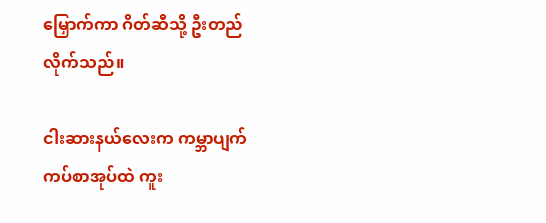မြှောက်ကာ ဂိတ်ဆီသို့ ဦးတည်လိုက်သည်။

ငါးဆားနယ်လေးက ကမ္ဘာပျက်ကပ်စာအုပ်ထဲ ကူး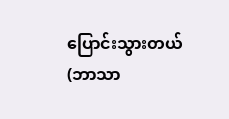ပြောင်းသွားတယ် (ဘာသာ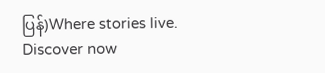ပြန်)Where stories live. Discover now